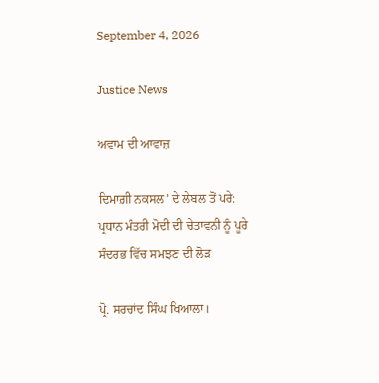September 4, 2026

Justice News

ਅਵਾਮ ਦੀ ਆਵਾਜ਼

ਦਿਮਾਗ਼ੀ ਨਕਸਲ’ ਦੇ ਲੇਬਲ ਤੋਂ ਪਰੇ: ਪ੍ਰਧਾਨ ਮੰਤਰੀ ਮੋਦੀ ਦੀ ਚੇਤਾਵਨੀ ਨੂੰ ਪੂਰੇ ਸੰਦਰਭ ਵਿੱਚ ਸਮਝਣ ਦੀ ਲੋੜ

ਪ੍ਰੋ. ਸਰਚਾਂਦ ਸਿੰਘ ਖਿਆਲਾ।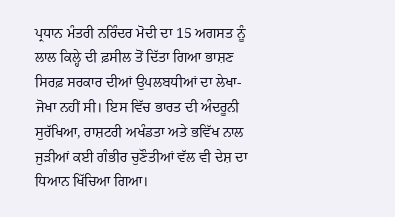ਪ੍ਰਧਾਨ ਮੰਤਰੀ ਨਰਿੰਦਰ ਮੋਦੀ ਦਾ 15 ਅਗਸਤ ਨੂੰ ਲਾਲ ਕਿਲ੍ਹੇ ਦੀ ਫ਼ਸੀਲ ਤੋਂ ਦਿੱਤਾ ਗਿਆ ਭਾਸ਼ਣ ਸਿਰਫ਼ ਸਰਕਾਰ ਦੀਆਂ ਉਪਲਬਧੀਆਂ ਦਾ ਲੇਖਾ-ਜੋਖਾ ਨਹੀਂ ਸੀ। ਇਸ ਵਿੱਚ ਭਾਰਤ ਦੀ ਅੰਦਰੂਨੀ ਸੁਰੱਖਿਆ, ਰਾਸ਼ਟਰੀ ਅਖੰਡਤਾ ਅਤੇ ਭਵਿੱਖ ਨਾਲ ਜੁੜੀਆਂ ਕਈ ਗੰਭੀਰ ਚੁਣੌਤੀਆਂ ਵੱਲ ਵੀ ਦੇਸ਼ ਦਾ ਧਿਆਨ ਖਿੱਚਿਆ ਗਿਆ।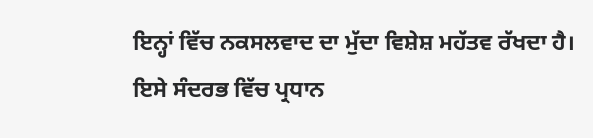ਇਨ੍ਹਾਂ ਵਿੱਚ ਨਕਸਲਵਾਦ ਦਾ ਮੁੱਦਾ ਵਿਸ਼ੇਸ਼ ਮਹੱਤਵ ਰੱਖਦਾ ਹੈ।
ਇਸੇ ਸੰਦਰਭ ਵਿੱਚ ਪ੍ਰਧਾਨ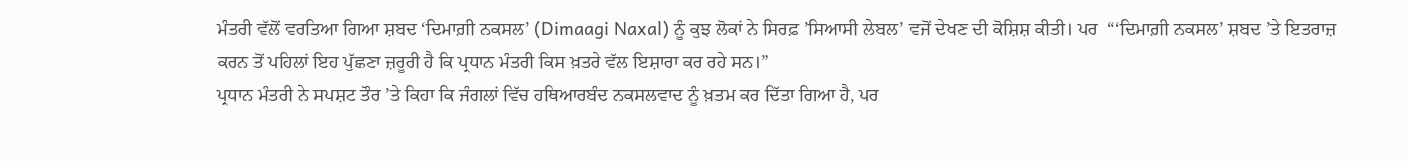ਮੰਤਰੀ ਵੱਲੋਂ ਵਰਤਿਆ ਗਿਆ ਸ਼ਬਦ ‘ਦਿਮਾਗ਼ੀ ਨਕਸਲ’ (Dimaagi Naxal) ਨੂੰ ਕੁਝ ਲੋਕਾਂ ਨੇ ਸਿਰਫ਼ ’ਸਿਆਸੀ ਲੇਬਲ’ ਵਜੋਂ ਦੇਖਣ ਦੀ ਕੋਸ਼ਿਸ਼ ਕੀਤੀ। ਪਰ  “‘ਦਿਮਾਗ਼ੀ ਨਕਸਲ’ ਸ਼ਬਦ ’ਤੇ ਇਤਰਾਜ਼ ਕਰਨ ਤੋਂ ਪਹਿਲਾਂ ਇਹ ਪੁੱਛਣਾ ਜ਼ਰੂਰੀ ਹੈ ਕਿ ਪ੍ਰਧਾਨ ਮੰਤਰੀ ਕਿਸ ਖ਼ਤਰੇ ਵੱਲ ਇਸ਼ਾਰਾ ਕਰ ਰਹੇ ਸਨ।”
ਪ੍ਰਧਾਨ ਮੰਤਰੀ ਨੇ ਸਪਸ਼ਟ ਤੌਰ ’ਤੇ ਕਿਹਾ ਕਿ ਜੰਗਲਾਂ ਵਿੱਚ ਹਥਿਆਰਬੰਦ ਨਕਸਲਵਾਦ ਨੂੰ ਖ਼ਤਮ ਕਰ ਦਿੱਤਾ ਗਿਆ ਹੈ, ਪਰ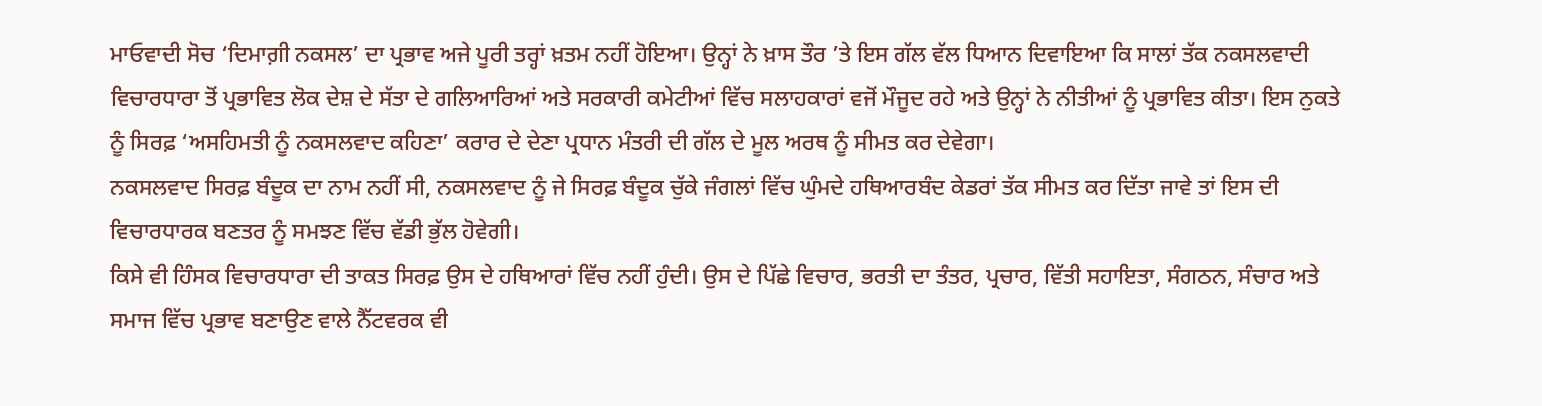ਮਾਓਵਾਦੀ ਸੋਚ ‘ਦਿਮਾਗ਼ੀ ਨਕਸਲ’ ਦਾ ਪ੍ਰਭਾਵ ਅਜੇ ਪੂਰੀ ਤਰ੍ਹਾਂ ਖ਼ਤਮ ਨਹੀਂ ਹੋਇਆ। ਉਨ੍ਹਾਂ ਨੇ ਖ਼ਾਸ ਤੌਰ ’ਤੇ ਇਸ ਗੱਲ ਵੱਲ ਧਿਆਨ ਦਿਵਾਇਆ ਕਿ ਸਾਲਾਂ ਤੱਕ ਨਕਸਲਵਾਦੀ ਵਿਚਾਰਧਾਰਾ ਤੋਂ ਪ੍ਰਭਾਵਿਤ ਲੋਕ ਦੇਸ਼ ਦੇ ਸੱਤਾ ਦੇ ਗਲਿਆਰਿਆਂ ਅਤੇ ਸਰਕਾਰੀ ਕਮੇਟੀਆਂ ਵਿੱਚ ਸਲਾਹਕਾਰਾਂ ਵਜੋਂ ਮੌਜੂਦ ਰਹੇ ਅਤੇ ਉਨ੍ਹਾਂ ਨੇ ਨੀਤੀਆਂ ਨੂੰ ਪ੍ਰਭਾਵਿਤ ਕੀਤਾ। ਇਸ ਨੁਕਤੇ ਨੂੰ ਸਿਰਫ਼ ‘ਅਸਹਿਮਤੀ ਨੂੰ ਨਕਸਲਵਾਦ ਕਹਿਣਾ’ ਕਰਾਰ ਦੇ ਦੇਣਾ ਪ੍ਰਧਾਨ ਮੰਤਰੀ ਦੀ ਗੱਲ ਦੇ ਮੂਲ ਅਰਥ ਨੂੰ ਸੀਮਤ ਕਰ ਦੇਵੇਗਾ।
ਨਕਸਲਵਾਦ ਸਿਰਫ਼ ਬੰਦੂਕ ਦਾ ਨਾਮ ਨਹੀਂ ਸੀ, ਨਕਸਲਵਾਦ ਨੂੰ ਜੇ ਸਿਰਫ਼ ਬੰਦੂਕ ਚੁੱਕੇ ਜੰਗਲਾਂ ਵਿੱਚ ਘੁੰਮਦੇ ਹਥਿਆਰਬੰਦ ਕੇਡਰਾਂ ਤੱਕ ਸੀਮਤ ਕਰ ਦਿੱਤਾ ਜਾਵੇ ਤਾਂ ਇਸ ਦੀ ਵਿਚਾਰਧਾਰਕ ਬਣਤਰ ਨੂੰ ਸਮਝਣ ਵਿੱਚ ਵੱਡੀ ਭੁੱਲ ਹੋਵੇਗੀ।
ਕਿਸੇ ਵੀ ਹਿੰਸਕ ਵਿਚਾਰਧਾਰਾ ਦੀ ਤਾਕਤ ਸਿਰਫ਼ ਉਸ ਦੇ ਹਥਿਆਰਾਂ ਵਿੱਚ ਨਹੀਂ ਹੁੰਦੀ। ਉਸ ਦੇ ਪਿੱਛੇ ਵਿਚਾਰ, ਭਰਤੀ ਦਾ ਤੰਤਰ, ਪ੍ਰਚਾਰ, ਵਿੱਤੀ ਸਹਾਇਤਾ, ਸੰਗਠਨ, ਸੰਚਾਰ ਅਤੇ ਸਮਾਜ ਵਿੱਚ ਪ੍ਰਭਾਵ ਬਣਾਉਣ ਵਾਲੇ ਨੈੱਟਵਰਕ ਵੀ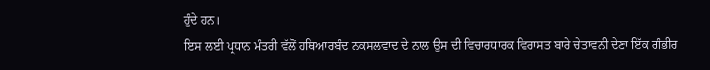ਹੁੰਦੇ ਹਨ।
ਇਸ ਲਈ ਪ੍ਰਧਾਨ ਮੰਤਰੀ ਵੱਲੋਂ ਹਥਿਆਰਬੰਦ ਨਕਸਲਵਾਦ ਦੇ ਨਾਲ ਉਸ ਦੀ ਵਿਚਾਰਧਾਰਕ ਵਿਰਾਸਤ ਬਾਰੇ ਚੇਤਾਵਨੀ ਦੇਣਾ ਇੱਕ ਗੰਭੀਰ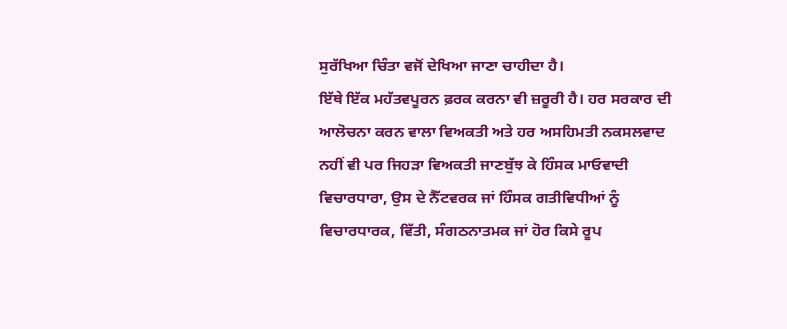ਸੁਰੱਖਿਆ ਚਿੰਤਾ ਵਜੋਂ ਦੇਖਿਆ ਜਾਣਾ ਚਾਹੀਦਾ ਹੈ।
ਇੱਥੇ ਇੱਕ ਮਹੱਤਵਪੂਰਨ ਫ਼ਰਕ ਕਰਨਾ ਵੀ ਜ਼ਰੂਰੀ ਹੈ। ਹਰ ਸਰਕਾਰ ਦੀ ਆਲੋਚਨਾ ਕਰਨ ਵਾਲਾ ਵਿਅਕਤੀ ਅਤੇ ਹਰ ਅਸਹਿਮਤੀ ਨਕਸਲਵਾਦ ਨਹੀਂ ਵੀ ਪਰ ਜਿਹੜਾ ਵਿਅਕਤੀ ਜਾਣਬੁੱਝ ਕੇ ਹਿੰਸਕ ਮਾਓਵਾਦੀ ਵਿਚਾਰਧਾਰਾ, ਉਸ ਦੇ ਨੈੱਟਵਰਕ ਜਾਂ ਹਿੰਸਕ ਗਤੀਵਿਧੀਆਂ ਨੂੰ ਵਿਚਾਰਧਾਰਕ, ਵਿੱਤੀ, ਸੰਗਠਨਾਤਮਕ ਜਾਂ ਹੋਰ ਕਿਸੇ ਰੂਪ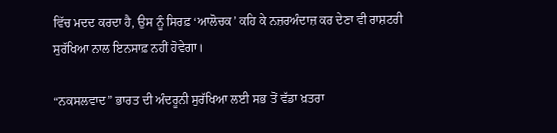ਵਿੱਚ ਮਦਦ ਕਰਦਾ ਹੈ, ਉਸ ਨੂੰ ਸਿਰਫ਼ ‘ਆਲੋਚਕ’ ਕਹਿ ਕੇ ਨਜ਼ਰਅੰਦਾਜ਼ ਕਰ ਦੇਣਾ ਵੀ ਰਾਸ਼ਟਰੀ ਸੁਰੱਖਿਆ ਨਾਲ ਇਨਸਾਫ਼ ਨਹੀਂ ਹੋਵੇਗਾ।

“ਨਕਸਲਵਾਦ” ਭਾਰਤ ਦੀ ਅੰਦਰੂਨੀ ਸੁਰੱਖਿਆ ਲਈ ਸਭ ਤੋਂ ਵੱਡਾ ਖ਼ਤਰਾ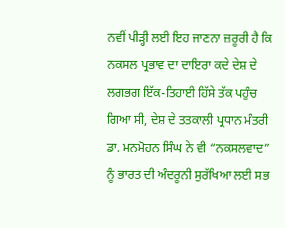ਨਵੀਂ ਪੀੜ੍ਹੀ ਲਈ ਇਹ ਜਾਣਨਾ ਜ਼ਰੂਰੀ ਹੈ ਕਿ ਨਕਸਲ ਪ੍ਰਭਾਵ ਦਾ ਦਾਇਰਾ ਕਦੇ ਦੇਸ਼ ਦੇ ਲਗਭਗ ਇੱਕ-ਤਿਹਾਈ ਹਿੱਸੇ ਤੱਕ ਪਹੁੰਚ ਗਿਆ ਸੀ, ਦੇਸ਼ ਦੇ ਤਤਕਾਲੀ ਪ੍ਰਧਾਨ ਮੰਤਰੀ ਡਾ. ਮਨਮੋਹਨ ਸਿੰਘ ਨੇ ਵੀ “ਨਕਸਲਵਾਦ” ਨੂੰ ਭਾਰਤ ਦੀ ਅੰਦਰੂਨੀ ਸੁਰੱਖਿਆ ਲਈ ਸਭ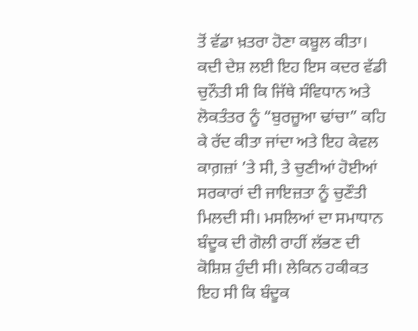ਤੋਂ ਵੱਡਾ ਖ਼ਤਰਾ ਹੋਣਾ ਕਬੂਲ ਕੀਤਾ। ਕਦੀ ਦੇਸ਼ ਲਈ ਇਹ ਇਸ ਕਦਰ ਵੱਡੀ ਚੁਨੌਤੀ ਸੀ ਕਿ ਜਿੱਥੇ ਸੰਵਿਧਾਨ ਅਤੇ ਲੋਕਤੰਤਰ ਨੂੰ “ਬੁਰਜ਼ੂਆ ਢਾਂਚਾ” ਕਹਿ ਕੇ ਰੱਦ ਕੀਤਾ ਜਾਂਦਾ ਅਤੇ ਇਹ ਕੇਵਲ ਕਾਗ਼ਜ਼ਾਂ ’ਤੇ ਸੀ, ਤੇ ਚੁਣੀਆਂ ਹੋਈਆਂ ਸਰਕਾਰਾਂ ਦੀ ਜਾਇਜ਼ਤਾ ਨੂੰ ਚੁਣੌਤੀ ਮਿਲਦੀ ਸੀ। ਮਸਲਿਆਂ ਦਾ ਸਮਾਧਾਨ ਬੰਦੂਕ ਦੀ ਗੋਲੀ ਰਾਹੀਂ ਲੱਭਣ ਦੀ ਕੋਸ਼ਿਸ਼ ਹੁੰਦੀ ਸੀ। ਲੇਕਿਨ ਹਕੀਕਤ ਇਹ ਸੀ ਕਿ ਬੰਦੂਕ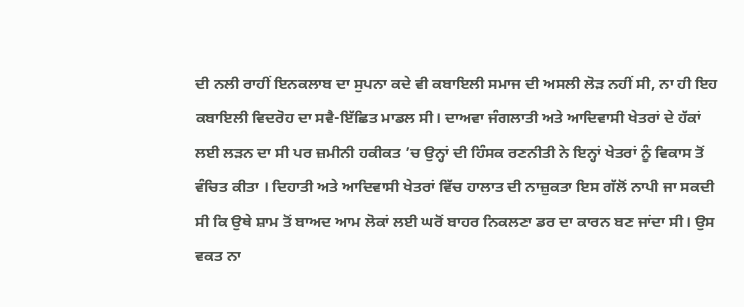ਦੀ ਨਲੀ ਰਾਹੀਂ ਇਨਕਲਾਬ ਦਾ ਸੁਪਨਾ ਕਦੇ ਵੀ ਕਬਾਇਲੀ ਸਮਾਜ ਦੀ ਅਸਲੀ ਲੋੜ ਨਹੀਂ ਸੀ, ਨਾ ਹੀ ਇਹ ਕਬਾਇਲੀ ਵਿਦਰੋਹ ਦਾ ਸਵੈ-ਇੱਛਿਤ ਮਾਡਲ ਸੀ। ਦਾਅਵਾ ਜੰਗਲਾਤੀ ਅਤੇ ਆਦਿਵਾਸੀ ਖੇਤਰਾਂ ਦੇ ਹੱਕਾਂ ਲਈ ਲੜਨ ਦਾ ਸੀ ਪਰ ਜ਼ਮੀਨੀ ਹਕੀਕਤ ’ਚ ਉਨ੍ਹਾਂ ਦੀ ਹਿੰਸਕ ਰਣਨੀਤੀ ਨੇ ਇਨ੍ਹਾਂ ਖੇਤਰਾਂ ਨੂੰ ਵਿਕਾਸ ਤੋਂ ਵੰਚਿਤ ਕੀਤਾ । ਦਿਹਾਤੀ ਅਤੇ ਆਦਿਵਾਸੀ ਖੇਤਰਾਂ ਵਿੱਚ ਹਾਲਾਤ ਦੀ ਨਾਜ਼ੁਕਤਾ ਇਸ ਗੱਲੋਂ ਨਾਪੀ ਜਾ ਸਕਦੀ ਸੀ ਕਿ ਉਥੇ ਸ਼ਾਮ ਤੋਂ ਬਾਅਦ ਆਮ ਲੋਕਾਂ ਲਈ ਘਰੋਂ ਬਾਹਰ ਨਿਕਲਣਾ ਡਰ ਦਾ ਕਾਰਨ ਬਣ ਜਾਂਦਾ ਸੀ। ਉਸ ਵਕਤ ਨਾ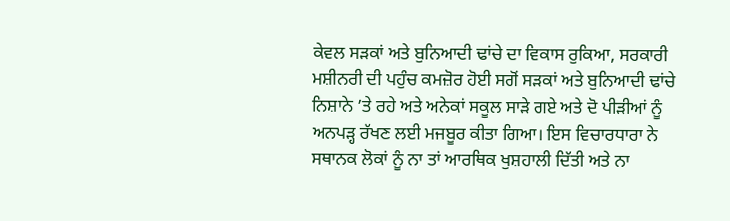ਕੇਵਲ ਸੜਕਾਂ ਅਤੇ ਬੁਨਿਆਦੀ ਢਾਂਚੇ ਦਾ ਵਿਕਾਸ ਰੁਕਿਆ, ਸਰਕਾਰੀ ਮਸ਼ੀਨਰੀ ਦੀ ਪਹੁੰਚ ਕਮਜ਼ੋਰ ਹੋਈ ਸਗੋਂ ਸੜਕਾਂ ਅਤੇ ਬੁਨਿਆਦੀ ਢਾਂਚੇ ਨਿਸ਼ਾਨੇ ’ਤੇ ਰਹੇ ਅਤੇ ਅਨੇਕਾਂ ਸਕੂਲ ਸਾੜੇ ਗਏ ਅਤੇ ਦੋ ਪੀੜੀਆਂ ਨੂੰ ਅਨਪੜ੍ਹ ਰੱਖਣ ਲਈ ਮਜਬੂਰ ਕੀਤਾ ਗਿਆ। ਇਸ ਵਿਚਾਰਧਾਰਾ ਨੇ ਸਥਾਨਕ ਲੋਕਾਂ ਨੂੰ ਨਾ ਤਾਂ ਆਰਥਿਕ ਖੁਸ਼ਹਾਲੀ ਦਿੱਤੀ ਅਤੇ ਨਾ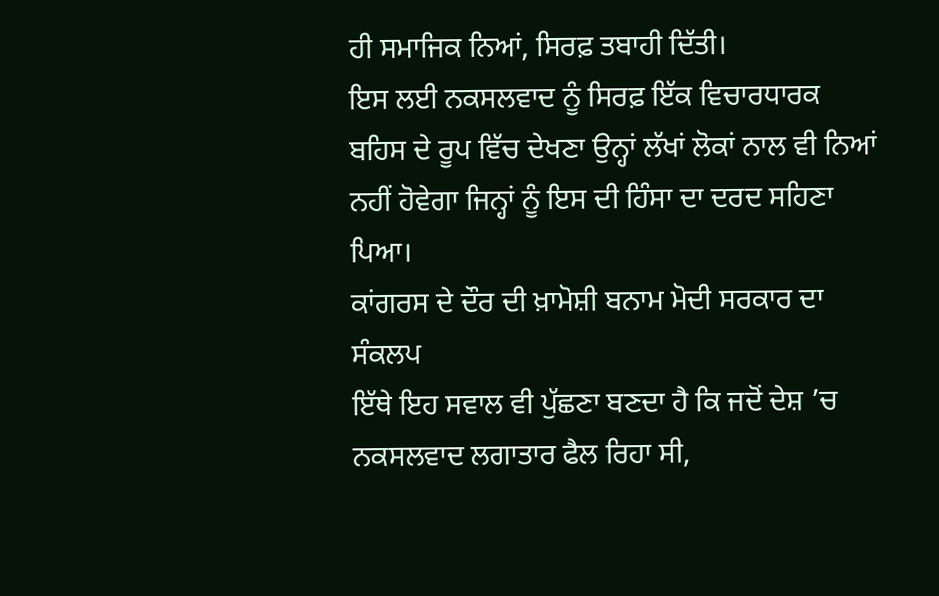ਹੀ ਸਮਾਜਿਕ ਨਿਆਂ, ਸਿਰਫ਼ ਤਬਾਹੀ ਦਿੱਤੀ।
ਇਸ ਲਈ ਨਕਸਲਵਾਦ ਨੂੰ ਸਿਰਫ਼ ਇੱਕ ਵਿਚਾਰਧਾਰਕ ਬਹਿਸ ਦੇ ਰੂਪ ਵਿੱਚ ਦੇਖਣਾ ਉਨ੍ਹਾਂ ਲੱਖਾਂ ਲੋਕਾਂ ਨਾਲ ਵੀ ਨਿਆਂ ਨਹੀਂ ਹੋਵੇਗਾ ਜਿਨ੍ਹਾਂ ਨੂੰ ਇਸ ਦੀ ਹਿੰਸਾ ਦਾ ਦਰਦ ਸਹਿਣਾ ਪਿਆ।
ਕਾਂਗਰਸ ਦੇ ਦੌਰ ਦੀ ਖ਼ਾਮੋਸ਼ੀ ਬਨਾਮ ਮੋਦੀ ਸਰਕਾਰ ਦਾ ਸੰਕਲਪ
ਇੱਥੇ ਇਹ ਸਵਾਲ ਵੀ ਪੁੱਛਣਾ ਬਣਦਾ ਹੈ ਕਿ ਜਦੋਂ ਦੇਸ਼ ’ਚ ਨਕਸਲਵਾਦ ਲਗਾਤਾਰ ਫੈਲ ਰਿਹਾ ਸੀ,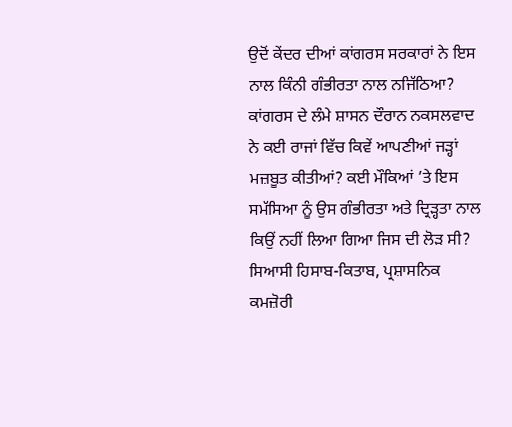ਉਦੋਂ ਕੇਂਦਰ ਦੀਆਂ ਕਾਂਗਰਸ ਸਰਕਾਰਾਂ ਨੇ ਇਸ ਨਾਲ ਕਿੰਨੀ ਗੰਭੀਰਤਾ ਨਾਲ ਨਜਿੱਠਿਆ? ਕਾਂਗਰਸ ਦੇ ਲੰਮੇ ਸ਼ਾਸਨ ਦੌਰਾਨ ਨਕਸਲਵਾਦ ਨੇ ਕਈ ਰਾਜਾਂ ਵਿੱਚ ਕਿਵੇਂ ਆਪਣੀਆਂ ਜੜ੍ਹਾਂ ਮਜ਼ਬੂਤ ਕੀਤੀਆਂ? ਕਈ ਮੌਕਿਆਂ ’ਤੇ ਇਸ ਸਮੱਸਿਆ ਨੂੰ ਉਸ ਗੰਭੀਰਤਾ ਅਤੇ ਦ੍ਰਿੜ੍ਹਤਾ ਨਾਲ ਕਿਉਂ ਨਹੀਂ ਲਿਆ ਗਿਆ ਜਿਸ ਦੀ ਲੋੜ ਸੀ? ਸਿਆਸੀ ਹਿਸਾਬ-ਕਿਤਾਬ, ਪ੍ਰਸ਼ਾਸਨਿਕ ਕਮਜ਼ੋਰੀ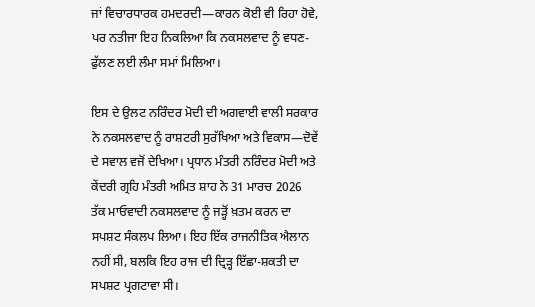ਜਾਂ ਵਿਚਾਰਧਾਰਕ ਹਮਦਰਦੀ—ਕਾਰਨ ਕੋਈ ਵੀ ਰਿਹਾ ਹੋਵੇ, ਪਰ ਨਤੀਜਾ ਇਹ ਨਿਕਲਿਆ ਕਿ ਨਕਸਲਵਾਦ ਨੂੰ ਵਧਣ-ਫੁੱਲਣ ਲਈ ਲੰਮਾ ਸਮਾਂ ਮਿਲਿਆ।

ਇਸ ਦੇ ਉਲਟ ਨਰਿੰਦਰ ਮੋਦੀ ਦੀ ਅਗਵਾਈ ਵਾਲੀ ਸਰਕਾਰ ਨੇ ਨਕਸਲਵਾਦ ਨੂੰ ਰਾਸ਼ਟਰੀ ਸੁਰੱਖਿਆ ਅਤੇ ਵਿਕਾਸ—ਦੋਵੇਂ ਦੇ ਸਵਾਲ ਵਜੋਂ ਦੇਖਿਆ। ਪ੍ਰਧਾਨ ਮੰਤਰੀ ਨਰਿੰਦਰ ਮੋਦੀ ਅਤੇ ਕੇਂਦਰੀ ਗ੍ਰਹਿ ਮੰਤਰੀ ਅਮਿਤ ਸ਼ਾਹ ਨੇ 31 ਮਾਰਚ 2026 ਤੱਕ ਮਾਓਵਾਦੀ ਨਕਸਲਵਾਦ ਨੂੰ ਜੜ੍ਹੋਂ ਖ਼ਤਮ ਕਰਨ ਦਾ ਸਪਸ਼ਟ ਸੰਕਲਪ ਲਿਆ। ਇਹ ਇੱਕ ਰਾਜਨੀਤਿਕ ਐਲਾਨ ਨਹੀਂ ਸੀ, ਬਲਕਿ ਇਹ ਰਾਜ ਦੀ ਦ੍ਰਿੜ੍ਹ ਇੱਛਾ-ਸ਼ਕਤੀ ਦਾ ਸਪਸ਼ਟ ਪ੍ਰਗਟਾਵਾ ਸੀ।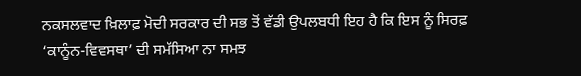ਨਕਸਲਵਾਦ ਖ਼ਿਲਾਫ਼ ਮੋਦੀ ਸਰਕਾਰ ਦੀ ਸਭ ਤੋਂ ਵੱਡੀ ਉਪਲਬਧੀ ਇਹ ਹੈ ਕਿ ਇਸ ਨੂੰ ਸਿਰਫ਼ ‘ਕਾਨੂੰਨ-ਵਿਵਸਥਾ’ ਦੀ ਸਮੱਸਿਆ ਨਾ ਸਮਝ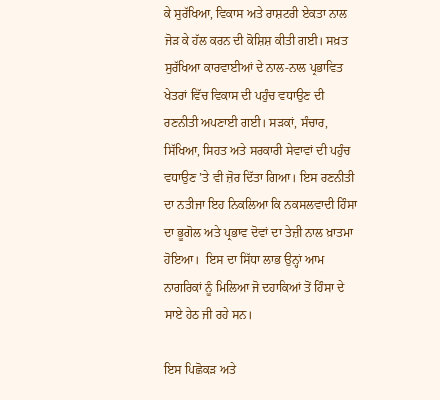ਕੇ ਸੁਰੱਖਿਆ, ਵਿਕਾਸ ਅਤੇ ਰਾਸ਼ਟਰੀ ਏਕਤਾ ਨਾਲ ਜੋੜ ਕੇ ਹੱਲ ਕਰਨ ਦੀ ਕੋਸ਼ਿਸ਼ ਕੀਤੀ ਗਈ। ਸਖ਼ਤ ਸੁਰੱਖਿਆ ਕਾਰਵਾਈਆਂ ਦੇ ਨਾਲ-ਨਾਲ ਪ੍ਰਭਾਵਿਤ ਖੇਤਰਾਂ ਵਿੱਚ ਵਿਕਾਸ ਦੀ ਪਹੁੰਚ ਵਧਾਉਣ ਦੀ ਰਣਨੀਤੀ ਅਪਣਾਈ ਗਈ। ਸੜਕਾਂ, ਸੰਚਾਰ, ਸਿੱਖਿਆ, ਸਿਹਤ ਅਤੇ ਸਰਕਾਰੀ ਸੇਵਾਵਾਂ ਦੀ ਪਹੁੰਚ ਵਧਾਉਣ ’ਤੇ ਵੀ ਜ਼ੋਰ ਦਿੱਤਾ ਗਿਆ। ਇਸ ਰਣਨੀਤੀ ਦਾ ਨਤੀਜਾ ਇਹ ਨਿਕਲਿਆ ਕਿ ਨਕਸਲਵਾਦੀ ਹਿੰਸਾ ਦਾ ਭੂਗੋਲ ਅਤੇ ਪ੍ਰਭਾਵ ਦੋਵਾਂ ਦਾ ਤੇਜ਼ੀ ਨਾਲ ਖ਼ਾਤਮਾ ਹੋਇਆ।  ਇਸ ਦਾ ਸਿੱਧਾ ਲਾਭ ਉਨ੍ਹਾਂ ਆਮ ਨਾਗਰਿਕਾਂ ਨੂੰ ਮਿਲਿਆ ਜੋ ਦਹਾਕਿਆਂ ਤੋਂ ਹਿੰਸਾ ਦੇ ਸਾਏ ਹੇਠ ਜੀ ਰਹੇ ਸਨ।

ਇਸ ਪਿਛੋਕੜ ਅਤੇ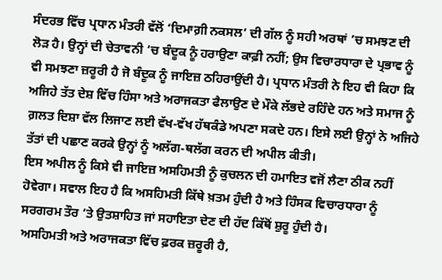ਸੰਦਰਭ ਵਿੱਚ ਪ੍ਰਧਾਨ ਮੰਤਰੀ ਵੱਲੋਂ ‘ਦਿਮਾਗ਼ੀ ਨਕਸਲ’ ਦੀ ਗੱਲ ਨੂੰ ਸਹੀ ਅਰਥਾਂ ’ਚ ਸਮਝਣ ਦੀ ਲੋੜ ਹੈ। ਉਨ੍ਹਾਂ ਦੀ ਚੇਤਾਵਨੀ ’ਚ ਬੰਦੂਕ ਨੂੰ ਹਰਾਉਣਾ ਕਾਫ਼ੀ ਨਹੀਂ; ਉਸ ਵਿਚਾਰਧਾਰਾ ਦੇ ਪ੍ਰਭਾਵ ਨੂੰ ਵੀ ਸਮਝਣਾ ਜ਼ਰੂਰੀ ਹੈ ਜੋ ਬੰਦੂਕ ਨੂੰ ਜਾਇਜ਼ ਠਹਿਰਾਉਂਦੀ ਹੈ। ਪ੍ਰਧਾਨ ਮੰਤਰੀ ਨੇ ਇਹ ਵੀ ਕਿਹਾ ਕਿ ਅਜਿਹੇ ਤੱਤ ਦੇਸ਼ ਵਿੱਚ ਹਿੰਸਾ ਅਤੇ ਅਰਾਜਕਤਾ ਫੈਲਾਉਣ ਦੇ ਮੌਕੇ ਲੱਭਦੇ ਰਹਿੰਦੇ ਹਨ ਅਤੇ ਸਮਾਜ ਨੂੰ ਗ਼ਲਤ ਦਿਸ਼ਾ ਵੱਲ ਲਿਜਾਣ ਲਈ ਵੱਖ-ਵੱਖ ਹੱਥਕੰਡੇ ਅਪਣਾ ਸਕਦੇ ਹਨ। ਇਸੇ ਲਈ ਉਨ੍ਹਾਂ ਨੇ ਅਜਿਹੇ ਤੱਤਾਂ ਦੀ ਪਛਾਣ ਕਰਕੇ ਉਨ੍ਹਾਂ ਨੂੰ ਅਲੱਗ-ਥਲੱਗ ਕਰਨ ਦੀ ਅਪੀਲ ਕੀਤੀ।
ਇਸ ਅਪੀਲ ਨੂੰ ਕਿਸੇ ਵੀ ਜਾਇਜ਼ ਅਸਹਿਮਤੀ ਨੂੰ ਕੁਚਲਨ ਦੀ ਹਮਾਇਤ ਵਜੋਂ ਲੈਣਾ ਠੀਕ ਨਹੀਂ ਹੋਵੇਗਾ। ਸਵਾਲ ਇਹ ਹੈ ਕਿ ਅਸਹਿਮਤੀ ਕਿੱਥੇ ਖ਼ਤਮ ਹੁੰਦੀ ਹੈ ਅਤੇ ਹਿੰਸਕ ਵਿਚਾਰਧਾਰਾ ਨੂੰ ਸਰਗਰਮ ਤੌਰ ’ਤੇ ਉਤਸ਼ਾਹਿਤ ਜਾਂ ਸਹਾਇਤਾ ਦੇਣ ਦੀ ਹੱਦ ਕਿੱਥੋਂ ਸ਼ੁਰੂ ਹੁੰਦੀ ਹੈ।
ਅਸਹਿਮਤੀ ਅਤੇ ਅਰਾਜਕਤਾ ਵਿੱਚ ਫ਼ਰਕ ਜ਼ਰੂਰੀ ਹੈ,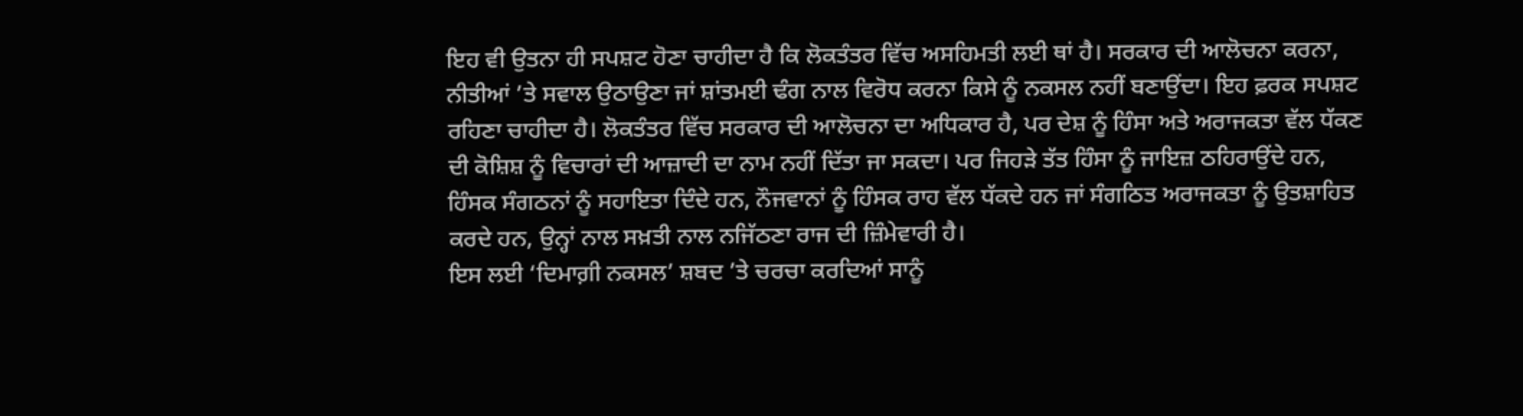ਇਹ ਵੀ ਉਤਨਾ ਹੀ ਸਪਸ਼ਟ ਹੋਣਾ ਚਾਹੀਦਾ ਹੈ ਕਿ ਲੋਕਤੰਤਰ ਵਿੱਚ ਅਸਹਿਮਤੀ ਲਈ ਥਾਂ ਹੈ। ਸਰਕਾਰ ਦੀ ਆਲੋਚਨਾ ਕਰਨਾ, ਨੀਤੀਆਂ ’ਤੇ ਸਵਾਲ ਉਠਾਉਣਾ ਜਾਂ ਸ਼ਾਂਤਮਈ ਢੰਗ ਨਾਲ ਵਿਰੋਧ ਕਰਨਾ ਕਿਸੇ ਨੂੰ ਨਕਸਲ ਨਹੀਂ ਬਣਾਉਂਦਾ। ਇਹ ਫ਼ਰਕ ਸਪਸ਼ਟ ਰਹਿਣਾ ਚਾਹੀਦਾ ਹੈ। ਲੋਕਤੰਤਰ ਵਿੱਚ ਸਰਕਾਰ ਦੀ ਆਲੋਚਨਾ ਦਾ ਅਧਿਕਾਰ ਹੈ, ਪਰ ਦੇਸ਼ ਨੂੰ ਹਿੰਸਾ ਅਤੇ ਅਰਾਜਕਤਾ ਵੱਲ ਧੱਕਣ ਦੀ ਕੋਸ਼ਿਸ਼ ਨੂੰ ਵਿਚਾਰਾਂ ਦੀ ਆਜ਼ਾਦੀ ਦਾ ਨਾਮ ਨਹੀਂ ਦਿੱਤਾ ਜਾ ਸਕਦਾ। ਪਰ ਜਿਹੜੇ ਤੱਤ ਹਿੰਸਾ ਨੂੰ ਜਾਇਜ਼ ਠਹਿਰਾਉਂਦੇ ਹਨ, ਹਿੰਸਕ ਸੰਗਠਨਾਂ ਨੂੰ ਸਹਾਇਤਾ ਦਿੰਦੇ ਹਨ, ਨੌਜਵਾਨਾਂ ਨੂੰ ਹਿੰਸਕ ਰਾਹ ਵੱਲ ਧੱਕਦੇ ਹਨ ਜਾਂ ਸੰਗਠਿਤ ਅਰਾਜਕਤਾ ਨੂੰ ਉਤਸ਼ਾਹਿਤ ਕਰਦੇ ਹਨ, ਉਨ੍ਹਾਂ ਨਾਲ ਸਖ਼ਤੀ ਨਾਲ ਨਜਿੱਠਣਾ ਰਾਜ ਦੀ ਜ਼ਿੰਮੇਵਾਰੀ ਹੈ।
ਇਸ ਲਈ ‘ਦਿਮਾਗ਼ੀ ਨਕਸਲ’ ਸ਼ਬਦ ’ਤੇ ਚਰਚਾ ਕਰਦਿਆਂ ਸਾਨੂੰ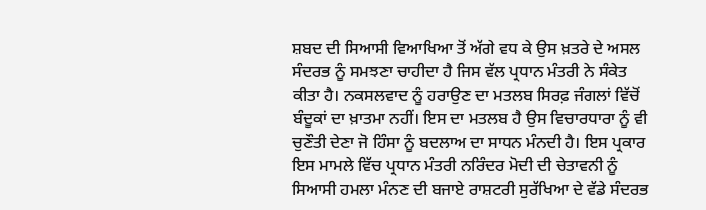ਸ਼ਬਦ ਦੀ ਸਿਆਸੀ ਵਿਆਖਿਆ ਤੋਂ ਅੱਗੇ ਵਧ ਕੇ ਉਸ ਖ਼ਤਰੇ ਦੇ ਅਸਲ ਸੰਦਰਭ ਨੂੰ ਸਮਝਣਾ ਚਾਹੀਦਾ ਹੈ ਜਿਸ ਵੱਲ ਪ੍ਰਧਾਨ ਮੰਤਰੀ ਨੇ ਸੰਕੇਤ ਕੀਤਾ ਹੈ। ਨਕਸਲਵਾਦ ਨੂੰ ਹਰਾਉਣ ਦਾ ਮਤਲਬ ਸਿਰਫ਼ ਜੰਗਲਾਂ ਵਿੱਚੋਂ ਬੰਦੂਕਾਂ ਦਾ ਖ਼ਾਤਮਾ ਨਹੀਂ। ਇਸ ਦਾ ਮਤਲਬ ਹੈ ਉਸ ਵਿਚਾਰਧਾਰਾ ਨੂੰ ਵੀ ਚੁਣੌਤੀ ਦੇਣਾ ਜੋ ਹਿੰਸਾ ਨੂੰ ਬਦਲਾਅ ਦਾ ਸਾਧਨ ਮੰਨਦੀ ਹੈ। ਇਸ ਪ੍ਰਕਾਰ ਇਸ ਮਾਮਲੇ ਵਿੱਚ ਪ੍ਰਧਾਨ ਮੰਤਰੀ ਨਰਿੰਦਰ ਮੋਦੀ ਦੀ ਚੇਤਾਵਨੀ ਨੂੰ ਸਿਆਸੀ ਹਮਲਾ ਮੰਨਣ ਦੀ ਬਜਾਏ ਰਾਸ਼ਟਰੀ ਸੁਰੱਖਿਆ ਦੇ ਵੱਡੇ ਸੰਦਰਭ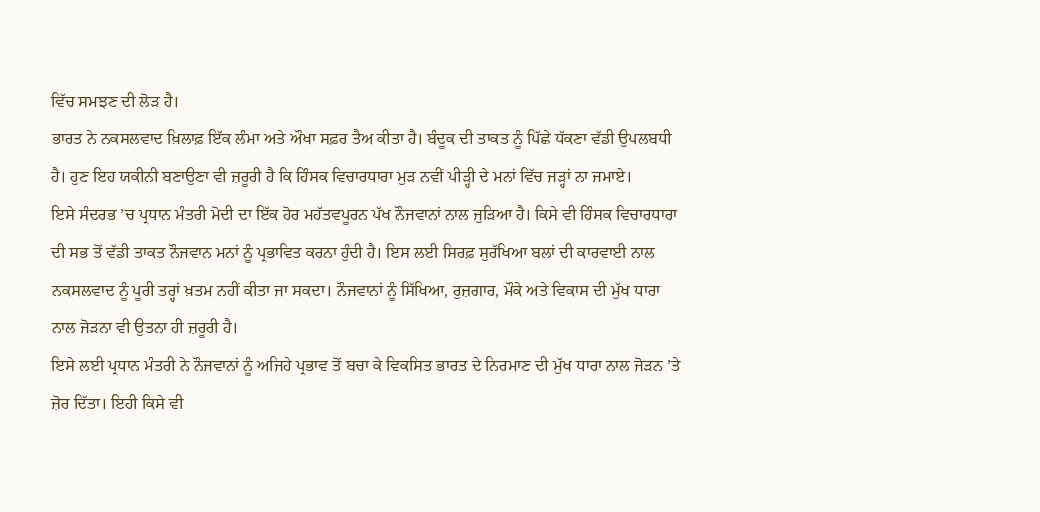ਵਿੱਚ ਸਮਝਣ ਦੀ ਲੋੜ ਹੈ।
ਭਾਰਤ ਨੇ ਨਕਸਲਵਾਦ ਖ਼ਿਲਾਫ਼ ਇੱਕ ਲੰਮਾ ਅਤੇ ਔਖਾ ਸਫ਼ਰ ਤੈਅ ਕੀਤਾ ਹੈ। ਬੰਦੂਕ ਦੀ ਤਾਕਤ ਨੂੰ ਪਿੱਛੇ ਧੱਕਣਾ ਵੱਡੀ ਉਪਲਬਧੀ ਹੈ। ਹੁਣ ਇਹ ਯਕੀਨੀ ਬਣਾਉਣਾ ਵੀ ਜ਼ਰੂਰੀ ਹੈ ਕਿ ਹਿੰਸਕ ਵਿਚਾਰਧਾਰਾ ਮੁੜ ਨਵੀਂ ਪੀੜ੍ਹੀ ਦੇ ਮਨਾਂ ਵਿੱਚ ਜੜ੍ਹਾਂ ਨਾ ਜਮਾਏ।
ਇਸੇ ਸੰਦਰਭ ’ਚ ਪ੍ਰਧਾਨ ਮੰਤਰੀ ਮੋਦੀ ਦਾ ਇੱਕ ਹੋਰ ਮਹੱਤਵਪੂਰਨ ਪੱਖ ਨੌਜਵਾਨਾਂ ਨਾਲ ਜੁੜਿਆ ਹੈ। ਕਿਸੇ ਵੀ ਹਿੰਸਕ ਵਿਚਾਰਧਾਰਾ ਦੀ ਸਭ ਤੋਂ ਵੱਡੀ ਤਾਕਤ ਨੌਜਵਾਨ ਮਨਾਂ ਨੂੰ ਪ੍ਰਭਾਵਿਤ ਕਰਨਾ ਹੁੰਦੀ ਹੈ। ਇਸ ਲਈ ਸਿਰਫ਼ ਸੁਰੱਖਿਆ ਬਲਾਂ ਦੀ ਕਾਰਵਾਈ ਨਾਲ ਨਕਸਲਵਾਦ ਨੂੰ ਪੂਰੀ ਤਰ੍ਹਾਂ ਖ਼ਤਮ ਨਹੀਂ ਕੀਤਾ ਜਾ ਸਕਦਾ। ਨੌਜਵਾਨਾਂ ਨੂੰ ਸਿੱਖਿਆ, ਰੁਜ਼ਗਾਰ, ਮੌਕੇ ਅਤੇ ਵਿਕਾਸ ਦੀ ਮੁੱਖ ਧਾਰਾ ਨਾਲ ਜੋੜਨਾ ਵੀ ਉਤਨਾ ਹੀ ਜ਼ਰੂਰੀ ਹੈ।
ਇਸੇ ਲਈ ਪ੍ਰਧਾਨ ਮੰਤਰੀ ਨੇ ਨੌਜਵਾਨਾਂ ਨੂੰ ਅਜਿਹੇ ਪ੍ਰਭਾਵ ਤੋਂ ਬਚਾ ਕੇ ਵਿਕਸਿਤ ਭਾਰਤ ਦੇ ਨਿਰਮਾਣ ਦੀ ਮੁੱਖ ਧਾਰਾ ਨਾਲ ਜੋੜਨ ’ਤੇ ਜ਼ੋਰ ਦਿੱਤਾ। ਇਹੀ ਕਿਸੇ ਵੀ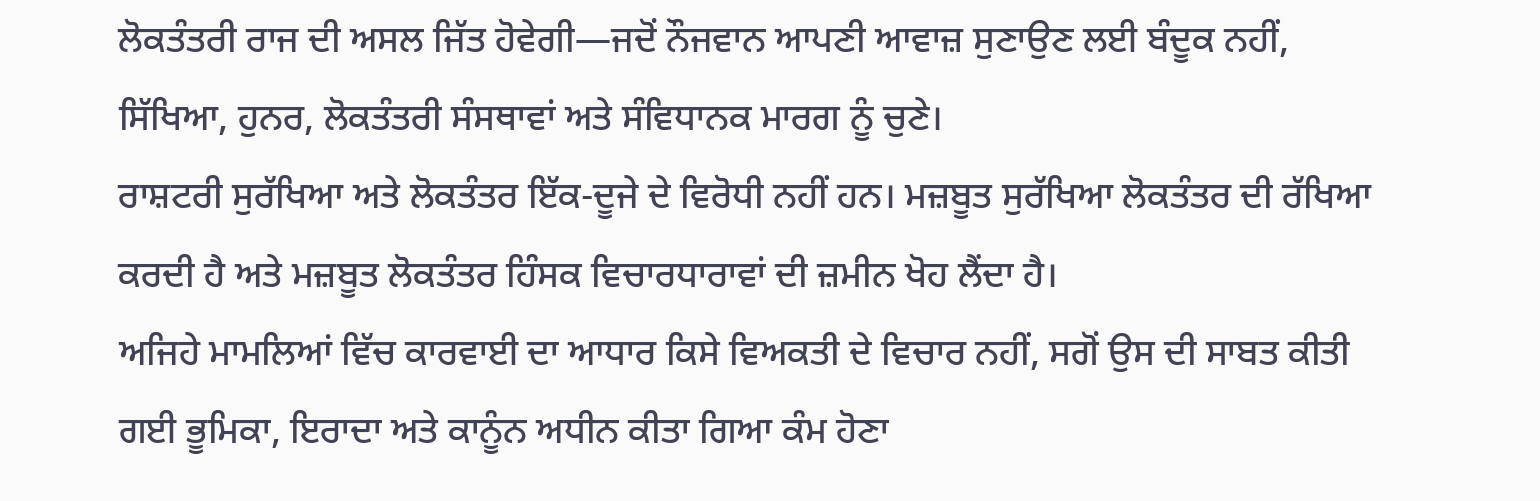ਲੋਕਤੰਤਰੀ ਰਾਜ ਦੀ ਅਸਲ ਜਿੱਤ ਹੋਵੇਗੀ—ਜਦੋਂ ਨੌਜਵਾਨ ਆਪਣੀ ਆਵਾਜ਼ ਸੁਣਾਉਣ ਲਈ ਬੰਦੂਕ ਨਹੀਂ, ਸਿੱਖਿਆ, ਹੁਨਰ, ਲੋਕਤੰਤਰੀ ਸੰਸਥਾਵਾਂ ਅਤੇ ਸੰਵਿਧਾਨਕ ਮਾਰਗ ਨੂੰ ਚੁਣੇ।
ਰਾਸ਼ਟਰੀ ਸੁਰੱਖਿਆ ਅਤੇ ਲੋਕਤੰਤਰ ਇੱਕ-ਦੂਜੇ ਦੇ ਵਿਰੋਧੀ ਨਹੀਂ ਹਨ। ਮਜ਼ਬੂਤ ਸੁਰੱਖਿਆ ਲੋਕਤੰਤਰ ਦੀ ਰੱਖਿਆ ਕਰਦੀ ਹੈ ਅਤੇ ਮਜ਼ਬੂਤ ਲੋਕਤੰਤਰ ਹਿੰਸਕ ਵਿਚਾਰਧਾਰਾਵਾਂ ਦੀ ਜ਼ਮੀਨ ਖੋਹ ਲੈਂਦਾ ਹੈ।
ਅਜਿਹੇ ਮਾਮਲਿਆਂ ਵਿੱਚ ਕਾਰਵਾਈ ਦਾ ਆਧਾਰ ਕਿਸੇ ਵਿਅਕਤੀ ਦੇ ਵਿਚਾਰ ਨਹੀਂ, ਸਗੋਂ ਉਸ ਦੀ ਸਾਬਤ ਕੀਤੀ ਗਈ ਭੂਮਿਕਾ, ਇਰਾਦਾ ਅਤੇ ਕਾਨੂੰਨ ਅਧੀਨ ਕੀਤਾ ਗਿਆ ਕੰਮ ਹੋਣਾ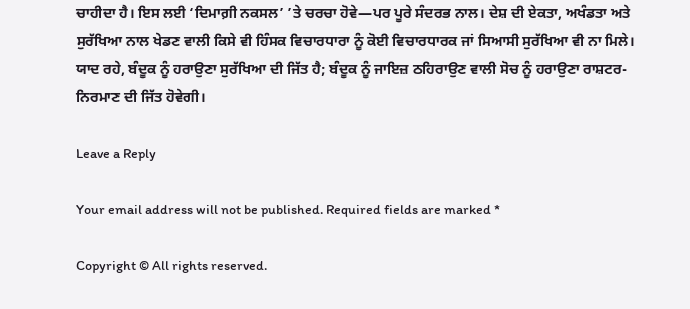ਚਾਹੀਦਾ ਹੈ। ਇਸ ਲਈ ‘ਦਿਮਾਗ਼ੀ ਨਕਸਲ’ ’ਤੇ ਚਰਚਾ ਹੋਵੇ—ਪਰ ਪੂਰੇ ਸੰਦਰਭ ਨਾਲ। ਦੇਸ਼ ਦੀ ਏਕਤਾ, ਅਖੰਡਤਾ ਅਤੇ ਸੁਰੱਖਿਆ ਨਾਲ ਖੇਡਣ ਵਾਲੀ ਕਿਸੇ ਵੀ ਹਿੰਸਕ ਵਿਚਾਰਧਾਰਾ ਨੂੰ ਕੋਈ ਵਿਚਾਰਧਾਰਕ ਜਾਂ ਸਿਆਸੀ ਸੁਰੱਖਿਆ ਵੀ ਨਾ ਮਿਲੇ। ਯਾਦ ਰਹੇ, ਬੰਦੂਕ ਨੂੰ ਹਰਾਉਣਾ ਸੁਰੱਖਿਆ ਦੀ ਜਿੱਤ ਹੈ; ਬੰਦੂਕ ਨੂੰ ਜਾਇਜ਼ ਠਹਿਰਾਉਣ ਵਾਲੀ ਸੋਚ ਨੂੰ ਹਰਾਉਣਾ ਰਾਸ਼ਟਰ-ਨਿਰਮਾਣ ਦੀ ਜਿੱਤ ਹੋਵੇਗੀ।

Leave a Reply

Your email address will not be published. Required fields are marked *

Copyright © All rights reserved.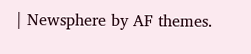| Newsphere by AF themes.